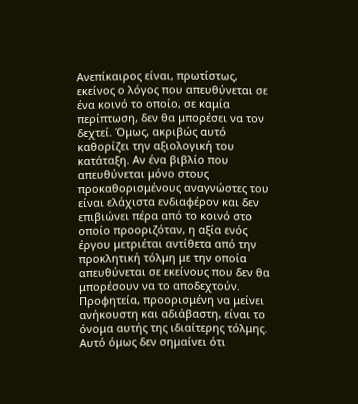Ανεπίκαιρος είναι, πρωτίστως, εκείνος ο λόγος που απευθύνεται σε ένα κοινό το οποίο, σε καμία περίπτωση, δεν θα μπορέσει να τον δεχτεί. Όμως, ακριβώς αυτό καθορίζει την αξιολογική του κατάταξη. Αν ένα βιβλίο που απευθύνεται μόνο στους προκαθορισμένους αναγνώστες του είναι ελάχιστα ενδιαφέρον και δεν επιβιώνει πέρα από το κοινό στο οποίο προοριζόταν, η αξία ενός έργου μετριέται αντίθετα από την προκλητική τόλμη με την οποία απευθύνεται σε εκείνους που δεν θα μπορέσουν να το αποδεχτούν. Προφητεία, προορισμένη να μείνει ανήκουστη και αδιάβαστη, είναι το όνομα αυτής της ιδιαίτερης τόλμης. Αυτό όμως δεν σημαίνει ότι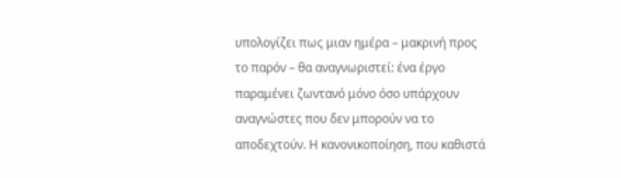υπολογίζει πως μιαν ημέρα – μακρινή προς το παρόν – θα αναγνωριστεί: ένα έργο παραμένει ζωντανό μόνο όσο υπάρχουν αναγνώστες που δεν μπορούν να το αποδεχτούν. Η κανονικοποίηση, που καθιστά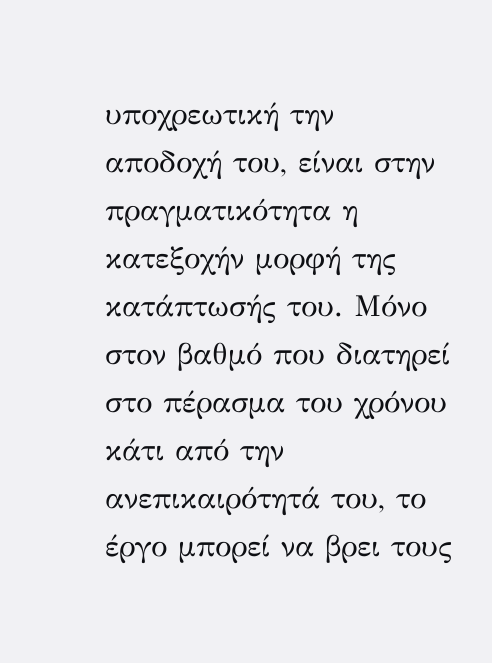υποχρεωτική την αποδοχή του, είναι στην πραγματικότητα η κατεξοχήν μορφή της κατάπτωσής του. Μόνο στον βαθμό που διατηρεί στο πέρασμα του χρόνου κάτι από την ανεπικαιρότητά του, το έργο μπορεί να βρει τους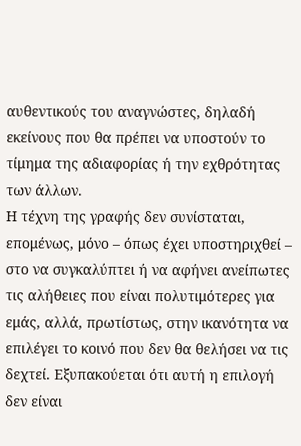αυθεντικούς του αναγνώστες, δηλαδή εκείνους που θα πρέπει να υποστούν το τίμημα της αδιαφορίας ή την εχθρότητας των άλλων.
Η τέχνη της γραφής δεν συνίσταται, επομένως, μόνο – όπως έχει υποστηριχθεί – στο να συγκαλύπτει ή να αφήνει ανείπωτες τις αλήθειες που είναι πολυτιμότερες για εμάς, αλλά, πρωτίστως, στην ικανότητα να επιλέγει το κοινό που δεν θα θελήσει να τις δεχτεί. Εξυπακούεται ότι αυτή η επιλογή δεν είναι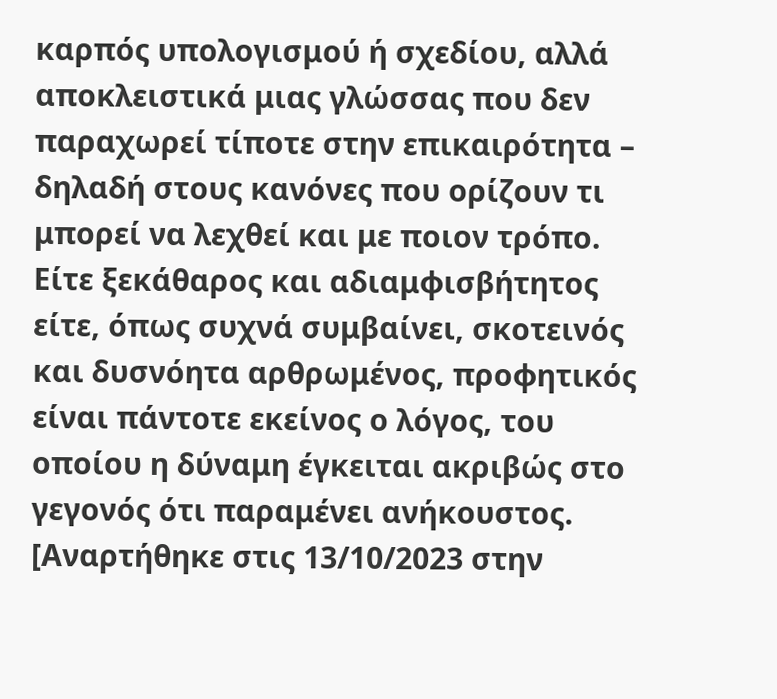καρπός υπολογισμού ή σχεδίου, αλλά αποκλειστικά μιας γλώσσας που δεν παραχωρεί τίποτε στην επικαιρότητα – δηλαδή στους κανόνες που ορίζουν τι μπορεί να λεχθεί και με ποιον τρόπο. Είτε ξεκάθαρος και αδιαμφισβήτητος είτε, όπως συχνά συμβαίνει, σκοτεινός και δυσνόητα αρθρωμένος, προφητικός είναι πάντοτε εκείνος ο λόγος, του οποίου η δύναμη έγκειται ακριβώς στο γεγονός ότι παραμένει ανήκουστος.
[Αναρτήθηκε στις 13/10/2023 στην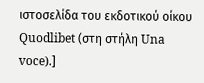ιστοσελίδα του εκδοτικού οίκου Quodlibet (στη στήλη Una voce).]